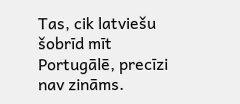Tas, cik latviešu šobrīd mīt Portugālē, precīzi nav zināms.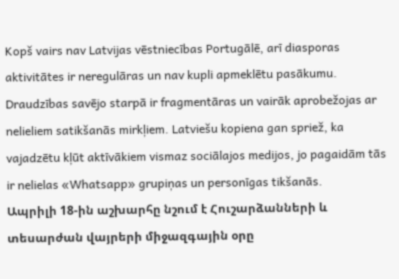Kopš vairs nav Latvijas vēstniecības Portugālē, arī diasporas aktivitātes ir neregulāras un nav kupli apmeklētu pasākumu. Draudzības savējo starpā ir fragmentāras un vairāk aprobežojas ar nelieliem satikšanās mirkļiem. Latviešu kopiena gan spriež, ka vajadzētu kļūt aktīvākiem vismaz sociālajos medijos, jo pagaidām tās ir nelielas «Whatsapp» grupiņas un personīgas tikšanās.
Ապրիլի 18-ին աշխարհը նշում է Հուշարձանների և տեսարժան վայրերի միջազգային օրը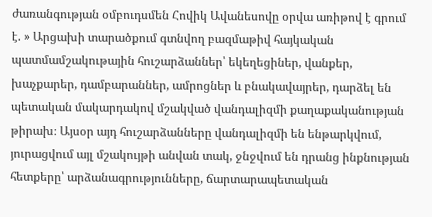ժառանգության օմբուդսմեն Հովիկ Ավանեսովը օրվա առիթով է գրում է. » Արցախի տարածքում գտնվող բազմաթիվ հայկական պատմամշակութային հուշարձաններ՝ եկեղեցիներ, վանքեր, խաչքարեր, դամբարաններ, ամրոցներ և բնակավայրեր, դարձել են պետական մակարդակով մշակված վանդալիզմի քաղաքականության թիրախ։ Այսօր այդ հուշարձանները վանդալիզմի են ենթարկվում, յուրացվում այլ մշակույթի անվան տակ, ջնջվում են դրանց ինքնության հետքերը՝ արձանագրությունները, ճարտարապետական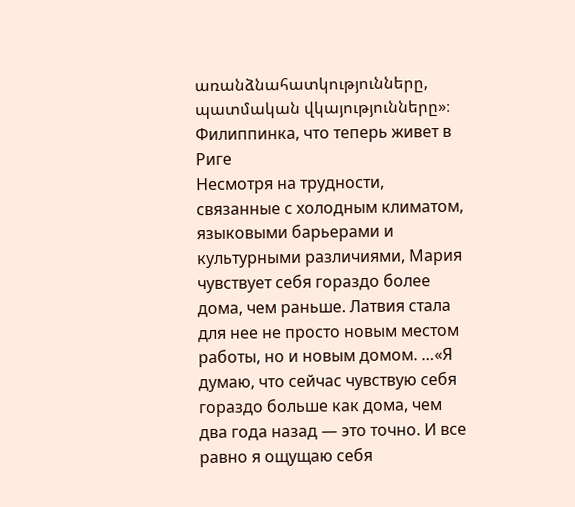առանձնահատկությունները, պատմական վկայությունները»։
Филиппинка, что теперь живет в Риге
Несмотря на трудности, связанные с холодным климатом, языковыми барьерами и культурными различиями, Мария чувствует себя гораздо более дома, чем раньше. Латвия стала для нее не просто новым местом работы, но и новым домом. …«Я думаю, что сейчас чувствую себя гораздо больше как дома, чем два года назад — это точно. И все равно я ощущаю себя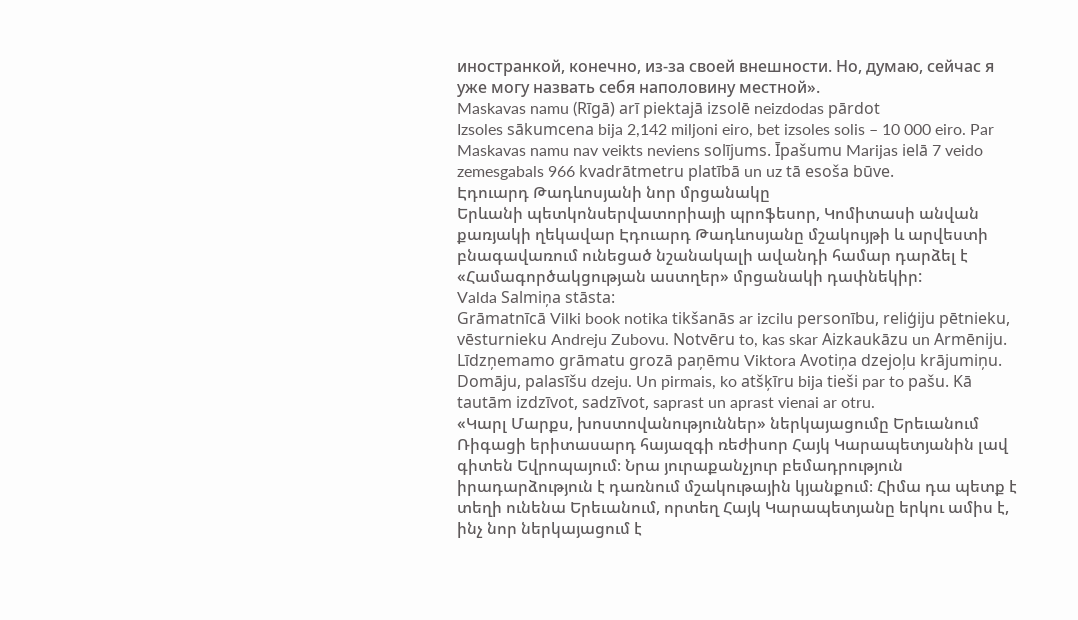иностранкой, конечно, из-за своей внешности. Но, думаю, сейчас я уже могу назвать себя наполовину местной».
Maskavas namu (Rīgā) arī piektajā izsolē neizdodas pārdot
Izsoles sākumcena bija 2,142 miljoni eiro, bet izsoles solis – 10 000 eiro. Par Maskavas namu nav veikts neviens solījums. Īpašumu Marijas ielā 7 veido zemesgabals 966 kvadrātmetru platībā un uz tā esoša būve.
Էդուարդ Թադևոսյանի նոր մրցանակը
Երևանի պետկոնսերվատորիայի պրոֆեսոր, Կոմիտասի անվան քառյակի ղեկավար Էդուարդ Թադևոսյանը մշակույթի և արվեստի բնագավառում ունեցած նշանակալի ավանդի համար դարձել է «Համագործակցության աստղեր» մրցանակի դափնեկիր:
Valda Salmiņa stāsta:
Grāmatnīcā Vilki book notika tikšanās ar izcilu personību, reliģiju pētnieku, vēsturnieku Andreju Zubovu. Notvēru to, kas skar Aizkaukāzu un Armēniju. Līdzņemamo grāmatu grozā paņēmu Viktora Avotiņa dzejoļu krājumiņu. Domāju, palasīšu dzeju. Un pirmais, ko atšķīru bija tieši par to pašu. Kā tautām izdzīvot, sadzīvot, saprast un aprast vienai ar otru.
«Կարլ Մարքս, խոստովանություններ» ներկայացումը Երեւանում
Ռիգացի երիտասարդ հայազգի ռեժիսոր Հայկ Կարապետյանին լավ գիտեն Եվրոպայում։ Նրա յուրաքանչյուր բեմադրություն իրադարձություն է դառնում մշակութային կյանքում։ Հիմա դա պետք է տեղի ունենա Երեւանում, որտեղ Հայկ Կարապետյանը երկու ամիս է, ինչ նոր ներկայացում է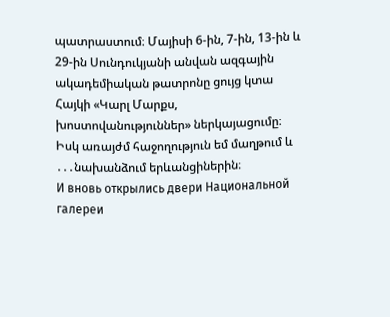պատրաստում։ Մայիսի 6-ին, 7-ին, 13-ին և 29-ին Սունդուկյանի անվան ազգային ակադեմիական թատրոնը ցույց կտա Հայկի «Կարլ Մարքս, խոստովանություններ» ներկայացումը։
Իսկ առայժմ հաջողություն եմ մաղթում և ․․․նախանձում երևանցիներին։
И вновь открылись двери Национальной галереи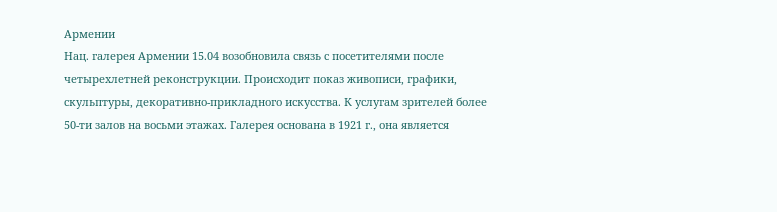Армении
Нац. галерея Армении 15.04 возобновила связь с посетителями после четырехлетней реконструкции. Происходит показ живописи, графики, скульптуры, декоративно-прикладного искусства. К услугам зрителей более 50-ти залов на восьми этажах. Галерея основана в 1921 г., она является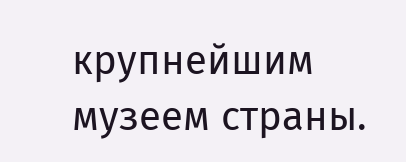крупнейшим музеем страны.